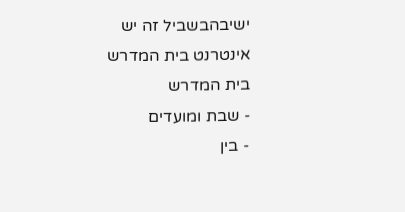ישיבהבשביל זה יש אינטרנט בית המדרש
בית המדרש
- שבת ומועדים
- בין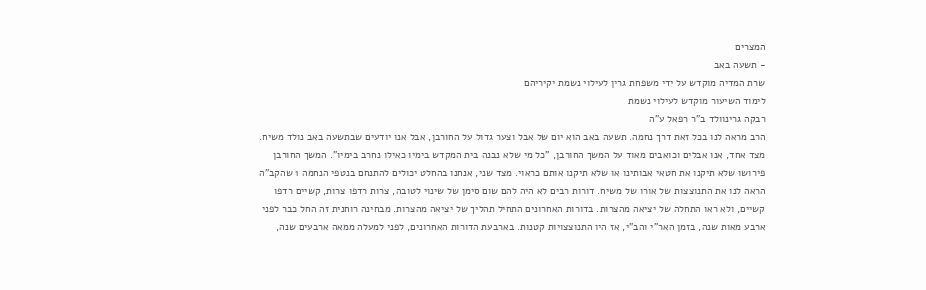המצרים
- תשעה באב
שרת המדיה מוקדש על ידי משפחת גרין לעילוי נשמת יקיריהם
לימוד השיעור מוקדש לעילוי נשמת
רבקה גרינוולד ב"ר רפאל ע"ה
הרב מראה לנו בכל זאת דרך נחמה. תשעה באב הוא יום של אבל וצער גדול על החורבן, אבל אנו יודעים שבתשעה באב נולד משיח.
מצד אחד, אנו אבלים וכואבים מאוד על המשך החורבן, "כל מי שלא נבנה בית המקדש בימיו כאילו נחרב בימיו". המשך החורבן פירושו שלא תיקנו את חטאי אבותינו או שלא תיקנו אותם כראוי. מצד שני, אנחנו בהחלט יכולים להתנחם בנטפי הנחמה 1 שהקב"ה הראה לנו את התנוצצות של אורו של משיח. דורות רבים לא היה להם שום סימן של שינוי לטובה, צרות רדפו צרות, קשיים רדפו קשיים, ולא ראו התחלה של יציאה מהצרות. בדורות האחרונים התחיל תהליך של יציאה מהצרות. מבחינה רוחנית זה החל כבר לפני ארבע מאות שנה, בזמן האר"י והב"י, אז היו התנוצצויות קטנות. בארבעת הדורות האחרונים, לפני למעלה ממאה ארבעים שנה,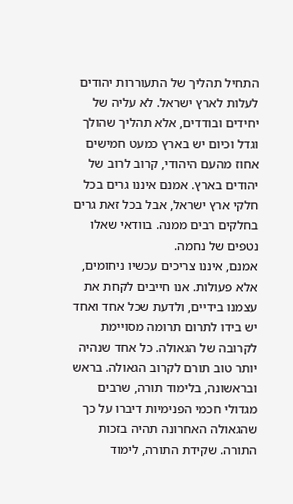התחיל תהליך של התעוררות יהודים לעלות לארץ ישראל. לא עליה של יחידים ובודדים, אלא תהליך שהולך וגדל וכיום יש בארץ כמעט חמישים אחוז מהעם היהודי, קרוב לרוב של יהודים בארץ. אמנם איננו גרים בכל חלקי ארץ ישראל, אבל בכל זאת גרים בחלקים רבים ממנה. בוודאי שאלו נטפים של נחמה.
אמנם, איננו צריכים עכשיו ניחומים, אלא פעולות. אנו חייבים לקחת את עצמנו בידיים, ולדעת שכל אחד ואחד יש בידו לתרום תרומה מסויימת לקרובה של הגאולה. כל אחד שנהיה יותר טוב תורם לקרוב הגאולה. בראש ובראשונה, בלימוד תורה, שרבים מגדולי חכמי הפנימיות דיברו על כך שהגאולה האחרונה תהיה בזכות התורה. שקידת התורה, לימוד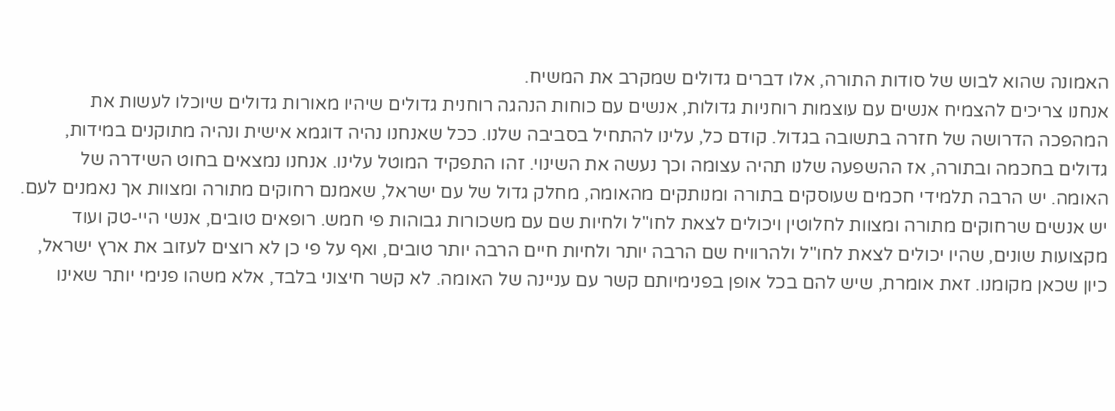האמונה שהוא לבוש של סודות התורה, אלו דברים גדולים שמקרב את המשיח.
אנחנו צריכים להצמיח אנשים עם עוצמות רוחניות גדולות, אנשים עם כוחות הנהגה רוחנית גדולים שיהיו מאורות גדולים שיוכלו לעשות את המהפכה הדרושה של חזרה בתשובה בגדול. קודם כל, עלינו להתחיל בסביבה שלנו. ככל שאנחנו נהיה דוגמא אישית ונהיה מתוקנים במידות, גדולים בחכמה ובתורה, אז ההשפעה שלנו תהיה עצומה וכך נעשה את השינוי. זהו התפקיד המוטל עלינו. אנחנו נמצאים בחוט השידרה של האומה. יש הרבה תלמידי חכמים שעוסקים בתורה ומנותקים מהאומה, מחלק גדול של עם ישראל, שאמנם רחוקים מתורה ומצוות אך נאמנים לעם. יש אנשים שרחוקים מתורה ומצוות לחלוטין ויכולים לצאת לחו"ל ולחיות שם עם משכורות גבוהות פי חמש. רופאים טובים, אנשי היי-טק ועוד מקצועות שונים, שהיו יכולים לצאת לחו"ל ולהרוויח שם הרבה יותר ולחיות חיים הרבה יותר טובים, ואף על פי כן לא רוצים לעזוב את ארץ ישראל, כיון שכאן מקומנו. זאת אומרת, שיש להם בכל אופן בפנימיותם קשר עם עניינה של האומה. לא קשר חיצוני בלבד, אלא משהו פנימי יותר שאינו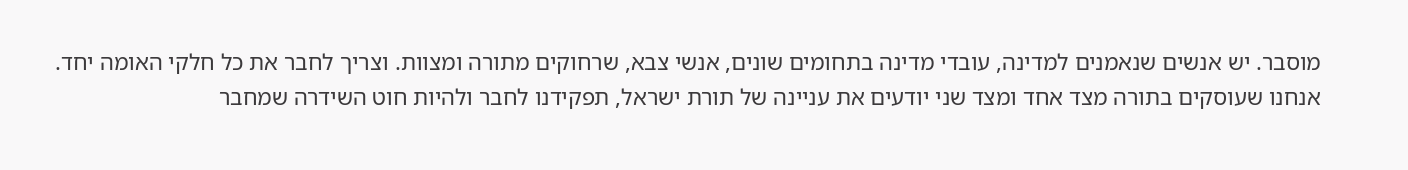מוסבר. יש אנשים שנאמנים למדינה, עובדי מדינה בתחומים שונים, אנשי צבא, שרחוקים מתורה ומצוות. וצריך לחבר את כל חלקי האומה יחד. אנחנו שעוסקים בתורה מצד אחד ומצד שני יודעים את עניינה של תורת ישראל, תפקידנו לחבר ולהיות חוט השידרה שמחבר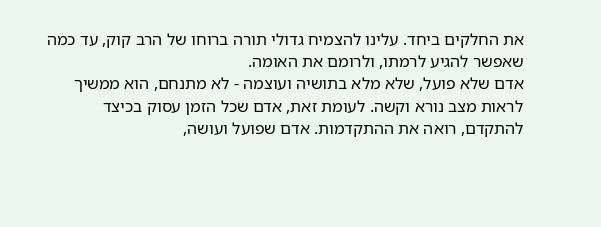את החלקים ביחד. עלינו להצמיח גדולי תורה ברוחו של הרב קוק, עד כמה שאפשר להגיע לרמתו, ולרומם את האומה.
אדם שלא פועל, שלא מלא בתושיה ועוצמה - לא מתנחם, הוא ממשיך לראות מצב נורא וקשה. לעומת זאת, אדם שכל הזמן עסוק בכיצד להתקדם, רואה את ההתקדמות. אדם שפועל ועושה,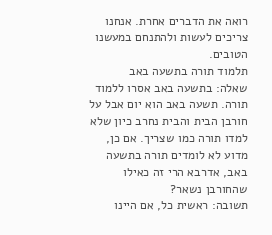רואה את הדברים אחרת. אנחנו צריכים לעשות ולהתנחם במעשנו הטובים.
תלמוד תורה בתשעה באב
שאלה: בתשעה באב אסרו ללמוד תורה. תשעה באב הוא יום אבל על חורבן הבית והבית נחרב כיון שלא למדו תורה כמו שצריך. אם כן, מדוע לא לומדים תורה בתשעה באב, אדרבא הרי זה כאילו שהחורבן נשאר?
תשובה: ראשית כל, אם היינו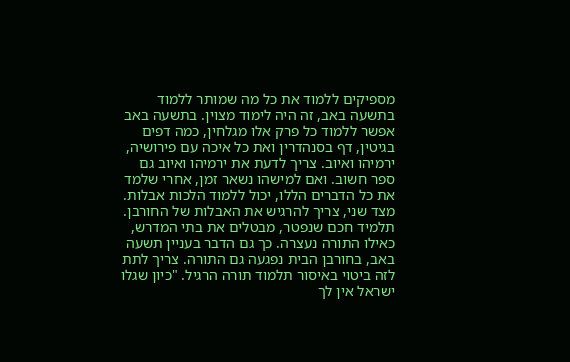מספיקים ללמוד את כל מה שמותר ללמוד בתשעה באב, זה היה לימוד מצוין. בתשעה באב אפשר ללמוד כל פרק אלו מגלחין, כמה דפים בגיטין, דף בסנהדרין ואת כל איכה עם פירושיה, ירמיהו ואיוב. צריך לדעת את ירמיהו ואיוב גם ספר חשוב. ואם למישהו נשאר זמן, אחרי שלמד את כל הדברים הללו, יכול ללמוד הלכות אבלות.
מצד שני, צריך להרגיש את האבלות של החורבן. תלמיד חכם שנפטר, מבטלים את בתי המדרש, כאילו התורה נעצרה. כך גם הדבר בעניין תשעה באב, בחורבן הבית נפגעה גם התורה. צריך לתת לזה ביטוי באיסור תלמוד תורה הרגיל. "כיון שגלו ישראל אין לך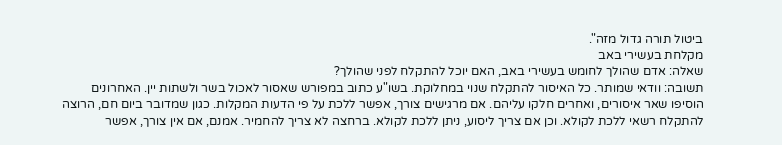ביטול תורה גדול מזה".
מקלחת בעשירי באב
שאלה: אדם שהולך לחומש בעשירי באב, האם יוכל להתקלח לפני שהולך?
תשובה: וודאי שמותר. כל האיסור להתקלח שנוי במחלוקת. בשו"ע כתוב במפורש שאסור לאכול בשר ולשתות יין. האחרונים הוסיפו שאר איסורים, ואחרים חלקו עליהם. אם מרגישים צורך, אפשר ללכת על פי הדעות המקלות. כגון שמדובר ביום חם, הרוצה להתקלח רשאי ללכת לקולא. וכן אם צריך ליסוע, ניתן ללכת לקולא. ברחצה לא צריך להחמיר. אמנם, אם אין צורך, אפשר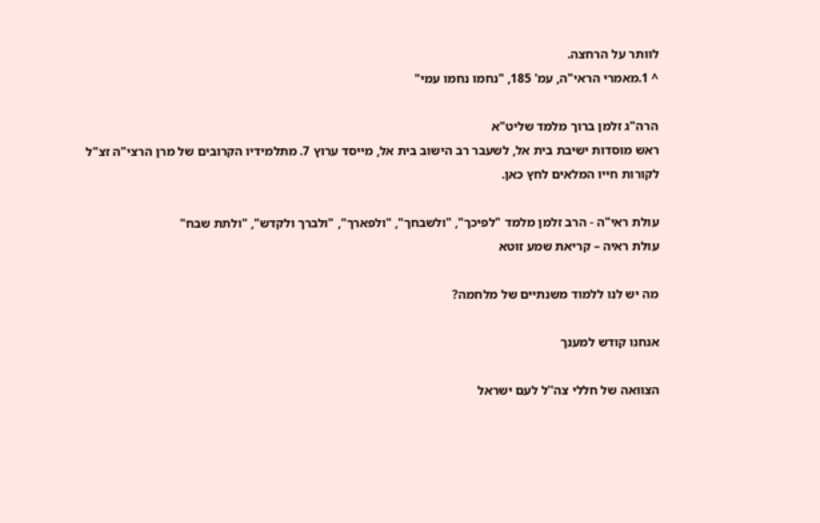לוותר על הרחצה.
^ 1.מאמרי הראי"ה, עמ' 185, "נחמו נחמו עמי"

הרה"ג זלמן ברוך מלמד שליט"א
ראש מוסדות ישיבת בית אל, לשעבר רב הישוב בית אל, מייסד ערוץ 7. מתלמידיו הקרובים של מרן הרצי"ה זצ"ל
לקורות חייו המלאים לחץ כאן.

עולת ראי"ה - הרב זלמן מלמד "לפיכך", "ולשבחך", "ולפארך", "ולברך ולקדש", "ולתת שבח"
עולת ראיה – קריאת שמע זוטא

מה יש לנו ללמוד משנתיים של מלחמה?

אנחנו קודש למענך

הצוואה של חללי צה''ל לעם ישראל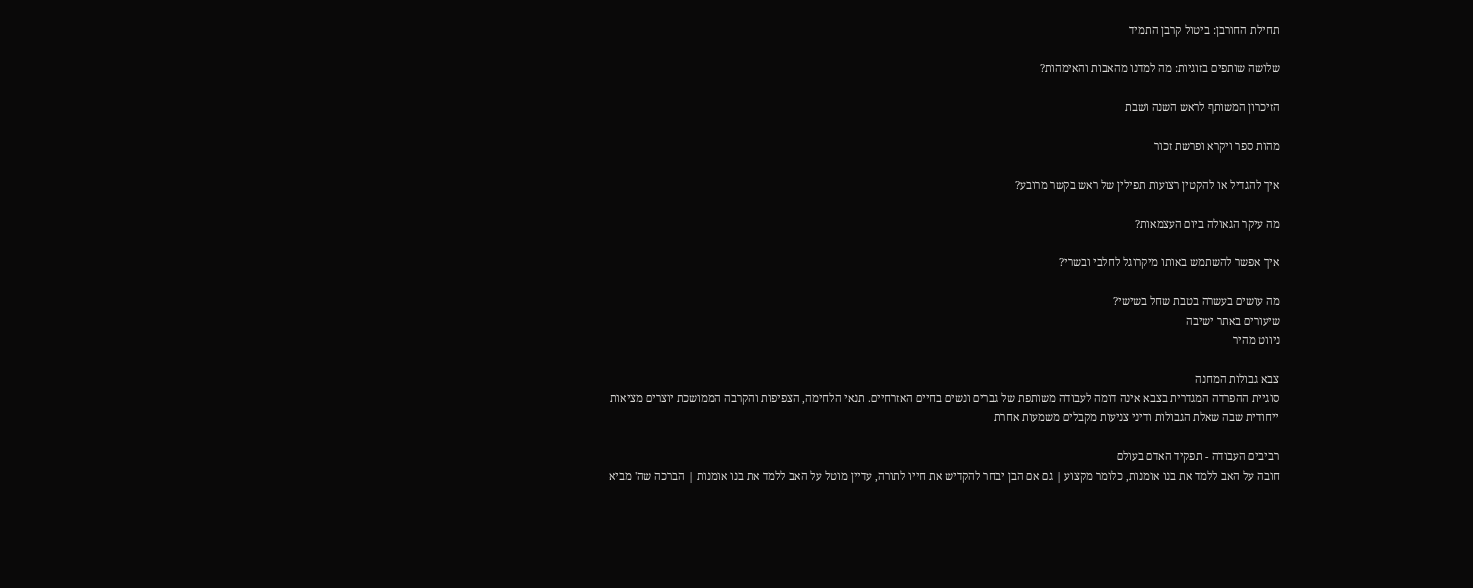תחילת החורבן: ביטול קרבן התמיד

שלושה שותפים בזוגיות: מה למדנו מהאבות והאימהות?

הזיכרון המשותף לראש השנה ושבת

מהות ספר ויקרא ופרשת זכור

איך להגדיל או להקטין רצועות תפילין של ראש בקשר מרובע?

מה עיקר הגאולה ביום העצמאות?

איך אפשר להשתמש באותו מיקרוגל לחלבי ובשרי?

מה עושים בעשרה בטבת שחל בשישי?
שיעורים באתר ישיבה
ניווט מהיר

צבא גבולות המחנה
סוגיית ההפרדה המגדרית בצבא אינה דומה לעבודה משותפת של גברים ונשים בחיים האזרחיים. תנאי הלחימה, הצפיפות והקרבה הממושכת יוצרים מציאות ייחודית שבה שאלת הגבולות ודיני צניעות מקבלים משמעות אחרת

רביבים העבודה - תפקיד האדם בעולם
חובה על האב ללמד את בנו אומנות, כלומר מקצוע | גם אם הבן יבחר להקדיש את חייו לתורה, עדיין מוטל על האב ללמד את בנו אומנות | הברכה שה' מביא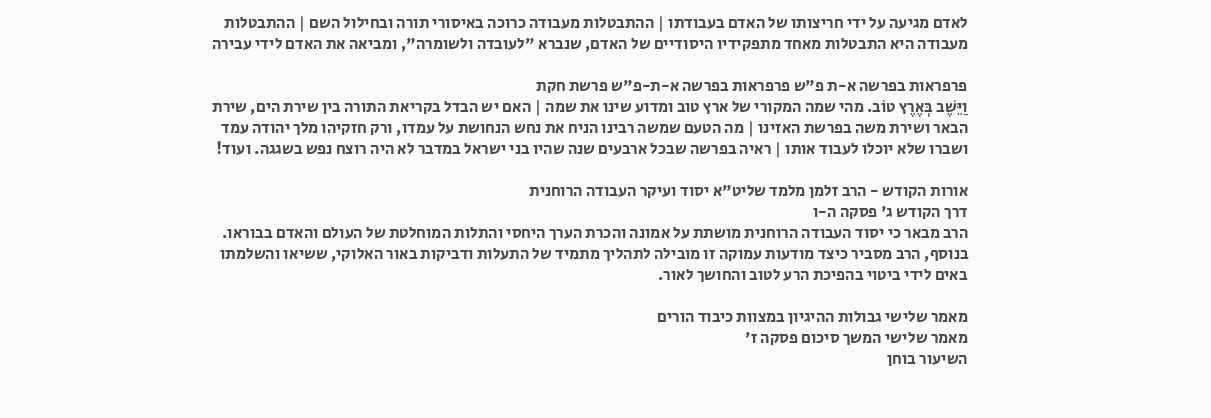לאדם מגיעה על ידי חריצותו של האדם בעבודתו | ההתבטלות מעבודה כרוכה באיסורי תורה ובחילול השם | ההתבטלות מעבודה היא התבטלות מאחד מתפקידיו היסודיים של האדם, שנברא "לעובדה ולשומרה", ומביאה את האדם לידי עבירה

פרפראות בפרשה א-ת פ"ש פרפראות בפרשה א-ת-פ"ש פרשת חקת
וַיֵּשֶׁב בְּאֶרֶץ טוֹב. מהי שמה המקורי של ארץ טוב ומדוע שינו את שמה | האם יש הבדל בקריאת התורה בין שירת הים, שירת הבאר ושירת משה בפרשת האזינו | מה הטעם שמשה רבינו הניח את נחש הנחושת על עמדו, ורק חזקיהו מלך יהודה עמד ושברו שלא יוכלו לעבוד אותו | ראיה בפרשה שבכל ארבעים שנה שהיו בני ישראל במדבר לא היה רוצח נפש בשגגה. ועוד!

אורות הקודש - הרב זלמן מלמד שליט"א יסוד ועיקר העבודה הרוחנית
דרך הקודש ג' פסקה ה-ו
הרב מבאר כי יסוד העבודה הרוחנית מושתת על אמונה והכרת הערך היחסי והתלות המוחלטת של העולם והאדם בבוראו. בנוסף, הרב מסביר כיצד מודעות עמוקה זו מובילה לתהליך מתמיד של התעלות ודביקות באור האלוקי, ששיאו והשלמתו באים לידי ביטוי בהפיכת הרע לטוב והחושך לאור.

מאמר שלישי גבולות ההיגיון במצוות כיבוד הורים
מאמר שלישי המשך סיכום פסקה ז'
השיעור בוחן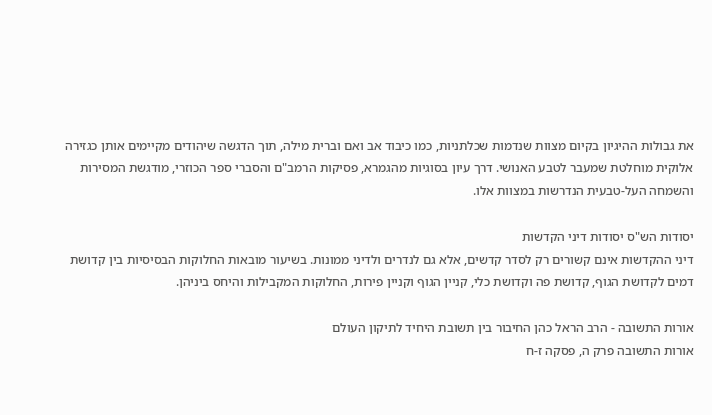את גבולות ההיגיון בקיום מצוות שנדמות שכלתניות, כמו כיבוד אב ואם וברית מילה, תוך הדגשה שיהודים מקיימים אותן כגזירה אלוקית מוחלטת שמעבר לטבע האנושי. דרך עיון בסוגיות מהגמרא, פסיקות הרמב"ם והסברי ספר הכוזרי, מודגשת המסירות והשמחה העל-טבעית הנדרשות במצוות אלו.

יסודות הש"ס יסודות דיני הקדשות
דיני ההקדשות אינם קשורים רק לסדר קדשים, אלא גם לנדרים ולדיני ממונות. בשיעור מובאות החלוקות הבסיסיות בין קדושת דמים לקדושת הגוף, קדושת פה וקדושת כלי, קניין הגוף וקניין פירות, החלוקות המקבילות והיחס ביניהן.

אורות התשובה - הרב הראל כהן החיבור בין תשובת היחיד לתיקון העולם
אורות התשובה פרק ה, פסקה ז-ח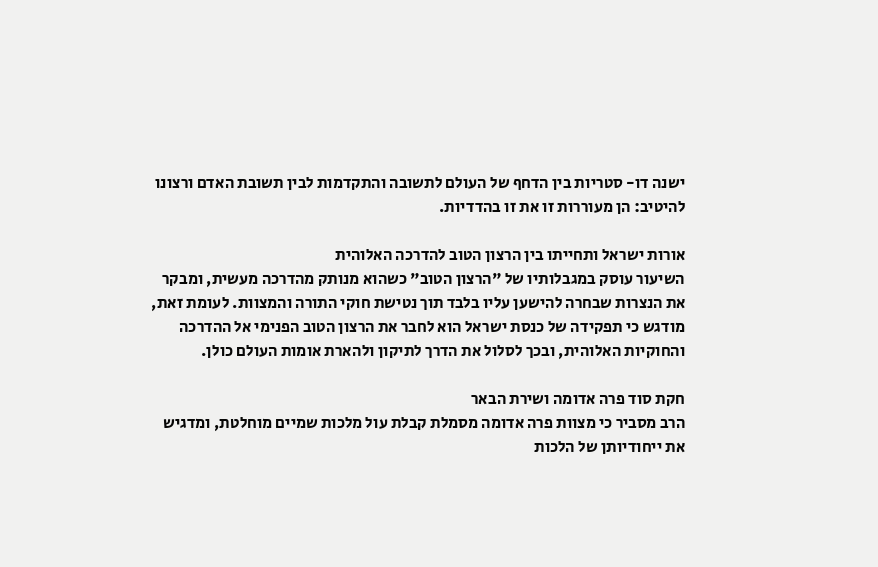ישנה דו- סטריות בין הדחף של העולם לתשובה והתקדמות לבין תשובת האדם ורצונו להיטיב: הן מעוררות זו את זו בהדדיות.

אורות ישראל ותחייתו בין הרצון הטוב להדרכה האלוהית
השיעור עוסק במגבלותיו של "הרצון הטוב" כשהוא מנותק מהדרכה מעשית, ומבקר את הנצרות שבחרה להישען עליו בלבד תוך נטישת חוקי התורה והמצוות. לעומת זאת, מודגש כי תפקידה של כנסת ישראל הוא לחבר את הרצון הטוב הפנימי אל ההדרכה והחוקיות האלוהית, ובכך לסלול את הדרך לתיקון ולהארת אומות העולם כולן.

חקת סוד פרה אדומה ושירת הבאר
הרב מסביר כי מצוות פרה אדומה מסמלת קבלת עול מלכות שמיים מוחלטת, ומדגיש את ייחודיותן של הלכות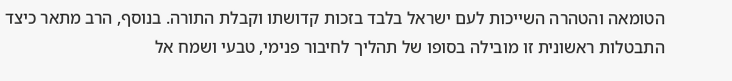הטומאה והטהרה השייכות לעם ישראל בלבד בזכות קדושתו וקבלת התורה. בנוסף, הרב מתאר כיצד התבטלות ראשונית זו מובילה בסופו של תהליך לחיבור פנימי, טבעי ושמח אל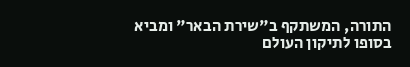התורה, המשתקף ב"שירת הבאר" ומביא בסופו לתיקון העולם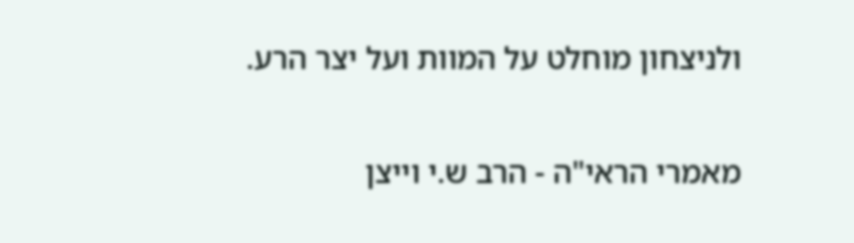ולניצחון מוחלט על המוות ועל יצר הרע.

מאמרי הראי"ה - הרב ש.י וייצן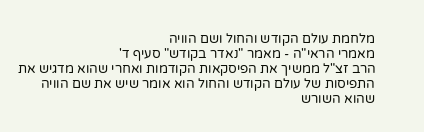מלחמת עולם הקודש והחול ושם הוויה
מאמרי הראי"ה - מאמר "נאדר בקודש" סעיף ד'
הרב זצ"ל ממשיך את הפיסקאות הקודמות ואחרי שהוא מדגיש את התפיסות של עולם הקודש והחול הוא אומר שיש את שם הוויה שהוא השורש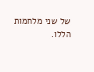של שני מלחמות הללו.